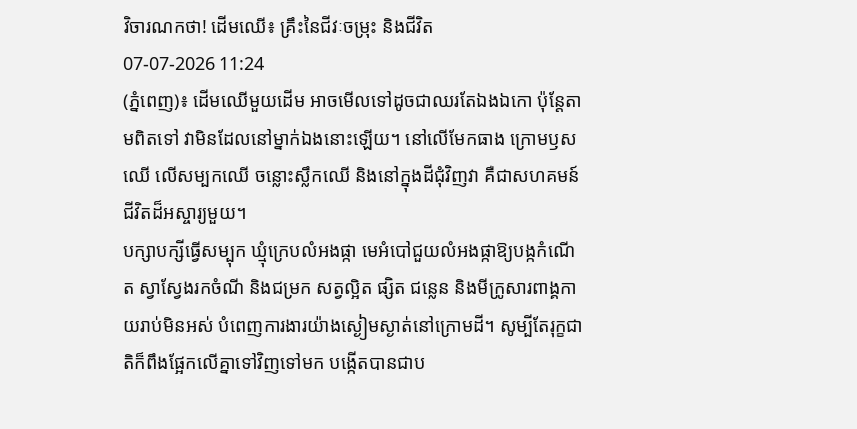វិចារណកថា! ដើមឈើ៖ គ្រឹះនៃជីវៈចម្រុះ និងជីវិត
07-07-2026 11:24
(ភ្នំពេញ)៖ ដើមឈើមួយដើម អាចមើលទៅដូចជាឈរតែឯងឯកោ ប៉ុន្តែតាមពិតទៅ វាមិនដែលនៅម្នាក់ឯងនោះឡើយ។ នៅលើមែកធាង ក្រោមឫសឈើ លើសម្បកឈើ ចន្លោះស្លឹកឈើ និងនៅក្នុងដីជុំវិញវា គឺជាសហគមន៍ជីវិតដ៏អស្ចារ្យមួយ។
បក្សាបក្សីធ្វើសម្បុក ឃ្មុំក្រេបលំអងផ្កា មេអំបៅជួយលំអងផ្កាឱ្យបង្កកំណើត ស្វាស្វែងរកចំណី និងជម្រក សត្វល្អិត ផ្សិត ជន្លេន និងមីក្រូសារពាង្គកាយរាប់មិនអស់ បំពេញការងារយ៉ាងស្ងៀមស្ងាត់នៅក្រោមដី។ សូម្បីតែរុក្ខជាតិក៏ពឹងផ្អែកលើគ្នាទៅវិញទៅមក បង្កើតបានជាប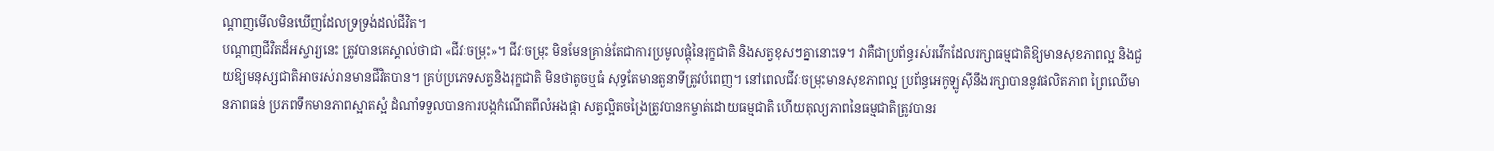ណ្តាញមើលមិនឃើញដែលទ្រទ្រង់ដល់ជីវិត។
បណ្តាញជីវិតដ៏អស្ចារ្យនេះ ត្រូវបានគេស្គាល់ថាជា «ជីវៈចម្រុះ»។ ជីវៈចម្រុះ មិនមែនគ្រាន់តែជាការប្រមូលផ្តុំនៃរុក្ខជាតិ និងសត្វខុសៗគ្នានោះទេ។ វាគឺជាប្រព័ន្ធរស់រវើកដែលរក្សាធម្មជាតិឱ្យមានសុខភាពល្អ និងជួយឱ្យមនុស្សជាតិអាចរស់រានមានជីវិតបាន។ គ្រប់ប្រភេទសត្វនិងរុក្ខជាតិ មិនថាតូចឬធំ សុទ្ធតែមានតួនាទីត្រូវបំពេញ។ នៅពេលជីវៈចម្រុះមានសុខភាពល្អ ប្រព័ន្ធអេកូឡូស៊ីនឹងរក្សាបាននូវផលិតភាព ព្រៃឈើមានភាពធន់ ប្រភពទឹកមានភាពស្អាតស្អំ ដំណាំទទួលបានការបង្កកំណើតពីលំអងផ្កា សត្វល្អិតចង្រៃត្រូវបានកម្ចាត់ដោយធម្មជាតិ ហើយតុល្យភាពនៃធម្មជាតិត្រូវបានរ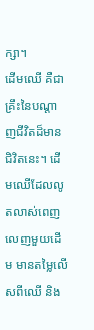ក្សា។
ដើមឈើ គឺជាគ្រឹះនៃបណ្តាញជីវិតដ៏មានជិវិតនេះ។ ដើមឈើដែលលូតលាស់ពេញលេញមួយដើម មានតម្លៃលើសពីឈើ និង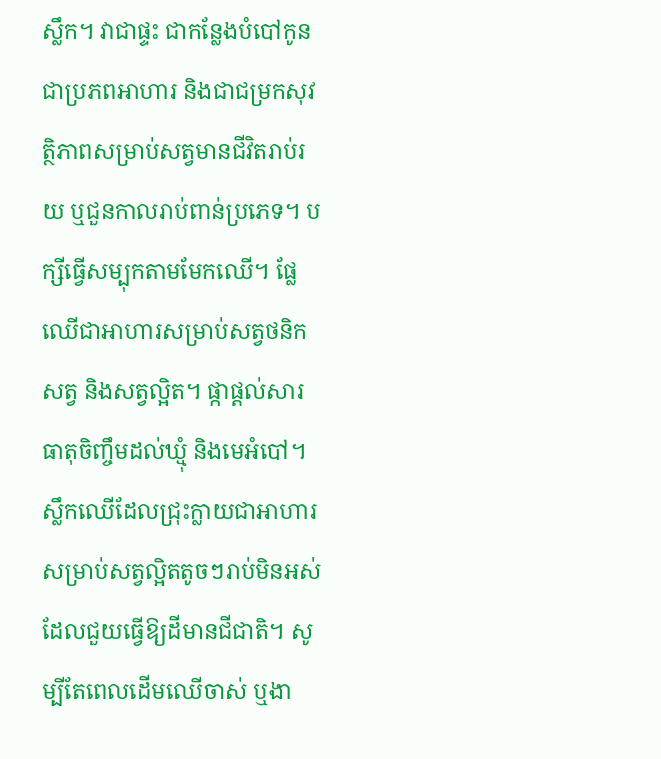ស្លឹក។ វាជាផ្ទះ ជាកន្លែងបំបៅកូន ជាប្រភពអាហារ និងជាជម្រកសុវត្ថិភាពសម្រាប់សត្វមានជីវិតរាប់រយ ឬជួនកាលរាប់ពាន់ប្រភេទ។ បក្សីធ្វើសម្បុកតាមមែកឈើ។ ផ្លែឈើជាអាហារសម្រាប់សត្វថនិកសត្វ និងសត្វល្អិត។ ផ្កាផ្តល់សារធាតុចិញ្ចឹមដល់ឃ្មុំ និងមេអំបៅ។
ស្លឹកឈើដែលជ្រុះក្លាយជាអាហារសម្រាប់សត្វល្អិតតូចៗរាប់មិនអស់ ដែលជួយធ្វើឱ្យដីមានជីជាតិ។ សូម្បីតែពេលដើមឈើចាស់ ឬងា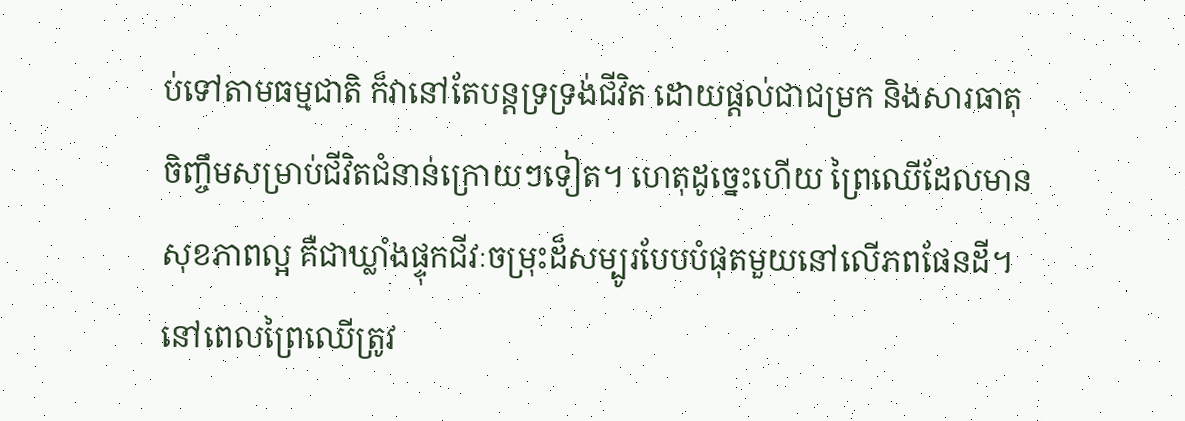ប់ទៅតាមធម្មជាតិ ក៏វានៅតែបន្តទ្រទ្រង់ជីវិត ដោយផ្តល់ជាជម្រក និងសារធាតុចិញ្ចឹមសម្រាប់ជីវិតជំនាន់ក្រោយៗទៀត។ ហេតុដូច្នេះហើយ ព្រៃឈើដែលមានសុខភាពល្អ គឺជាឃ្លាំងផ្ទុកជីវៈចម្រុះដ៏សម្បូរបែបបំផុតមួយនៅលើភពផែនដី។
នៅពេលព្រៃឈើត្រូវ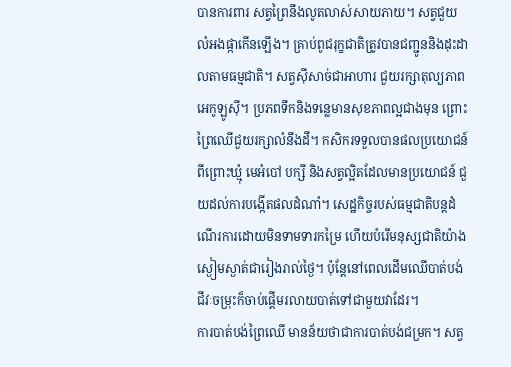បានការពារ សត្វព្រៃនឹងលូតលាស់សាយភាយ។ សត្វជួយលំអងផ្កាកើនឡើង។ គ្រាប់ពូជរុក្ខជាតិត្រូវបានជញ្ជូននិងដុះដាលតាមធម្មជាតិ។ សត្វស៊ីសាច់ជាអាហារ ជួយរក្សាតុល្យភាពអេកូឡូស៊ី។ ប្រភពទឹកនិងទន្លេមានសុខភាពល្អជាងមុន ព្រោះព្រៃឈើជួយរក្សាលំនឹងដី។ កសិករទទួលបានផលប្រយោជន៍ ពីព្រោះឃ្មុំ មេអំបៅ បក្សី និងសត្វល្អិតដែលមានប្រយោជន៍ ជួយដល់ការបង្កើតផលដំណាំ។ សេដ្ឋកិច្ចរបស់ធម្មជាតិបន្តដំណើរការដោយមិនទាមទារកម្រៃ ហើយបំរើមនុស្សជាតិយ៉ាងស្ងៀមស្ងាត់ជារៀងរាល់ថ្ងៃ។ ប៉ុន្តែនៅពេលដើមឈើបាត់បង់ ជីវៈចម្រុះក៏ចាប់ផ្តើមរលាយបាត់ទៅជាមួយវាដែរ។
ការបាត់បង់ព្រៃឈើ មានន័យថាជាការបាត់បង់ជម្រក។ សត្វ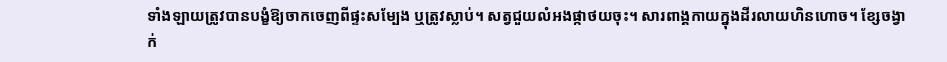ទាំងឡាយត្រូវបានបង្ខំឱ្យចាកចេញពីផ្ទះសម្បែង ឬត្រូវស្លាប់។ សត្វជួយលំអងផ្កាថយចុះ។ សារពាង្គកាយក្នុងដីរលាយហិនហោច។ ខ្សែចង្វាក់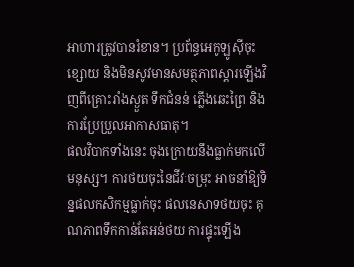អាហារត្រូវបានរំខាន។ ប្រព័ន្ធអេកូឡូស៊ីចុះខ្សោយ និងមិនសូវមានសមត្ថភាពស្តារឡើងវិញពីគ្រោះរាំងស្ងួត ទឹកជំនន់ ភ្លើងឆេះព្រៃ និងការប្រែប្រួលអាកាសធាតុ។
ផលវិបាកទាំងនេះ ចុងក្រោយនឹងធ្លាក់មកលើមនុស្ស។ ការថយចុះនៃជីវៈចម្រុះ អាចនាំឱ្យទិន្នផលកសិកម្មធ្លាក់ចុះ ផលនេសាទថយចុះ គុណភាពទឹកកាន់តែអន់ថយ ការផ្ទុះឡើង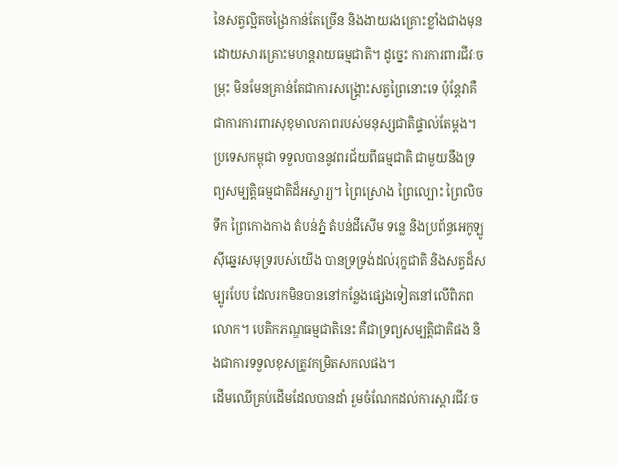នៃសត្វល្អិតចង្រៃកាន់តែច្រើន និងងាយរងគ្រោះខ្លាំងជាងមុនដោយសារគ្រោះមហន្តរាយធម្មជាតិ។ ដូច្នេះ ការការពារជីវៈចម្រុះ មិនមែនគ្រាន់តែជាការសង្គ្រោះសត្វព្រៃនោះទេ ប៉ុន្តែវាគឺជាការការពារសុខុមាលភាពរបស់មនុស្សជាតិផ្ទាល់តែម្តង។
ប្រទេសកម្ពុជា ទទួលបាននូវពរជ័យពីធម្មជាតិ ជាមួយនឹងទ្រព្យសម្បត្តិធម្មជាតិដ៏អស្ចារ្យ។ ព្រៃស្រោង ព្រៃល្បោះ ព្រៃលិចទឹក ព្រៃកោងកាង តំបន់ភ្នំ តំបន់ដីសើម ទន្លេ និងប្រព័ន្ធអេកូឡូស៊ីឆ្នេរសមុទ្ររបស់យើង បានទ្រទ្រង់ដល់រុក្ខជាតិ និងសត្វដ៏សម្បូរបែប ដែលរកមិនបាននៅកន្លែងផ្សេងទៀតនៅលើពិភពលោក។ បេតិកភណ្ឌធម្មជាតិនេះ គឺជាទ្រព្យសម្បត្តិជាតិផង និងជាការទទួលខុសត្រូវកម្រិតសកលផង។
ដើមឈើគ្រប់ដើមដែលបានដាំ រួមចំណែកដល់ការស្តារជីវៈច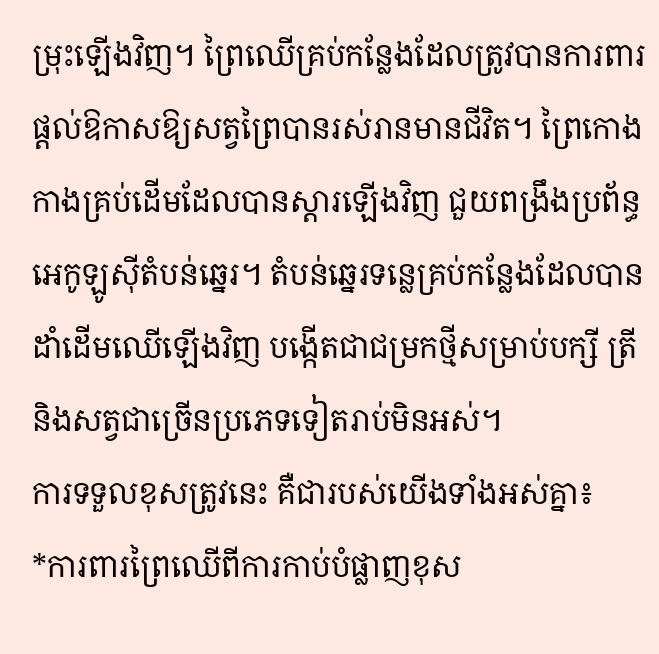ម្រុះឡើងវិញ។ ព្រៃឈើគ្រប់កន្លែងដែលត្រូវបានការពារ ផ្តល់ឱកាសឱ្យសត្វព្រៃបានរស់រានមានជីវិត។ ព្រៃកោងកាងគ្រប់ដើមដែលបានស្តារឡើងវិញ ជួយពង្រឹងប្រព័ន្ធអេកូឡូស៊ីតំបន់ឆ្នេរ។ តំបន់ឆ្នេរទន្លេគ្រប់កន្លែងដែលបានដាំដើមឈើឡើងវិញ បង្កើតជាជម្រកថ្មីសម្រាប់បក្សី ត្រី និងសត្វជាច្រើនប្រភេទទៀតរាប់មិនអស់។
ការទទួលខុសត្រូវនេះ គឺជារបស់យើងទាំងអស់គ្នា៖
*ការពារព្រៃឈើពីការកាប់បំផ្លាញខុស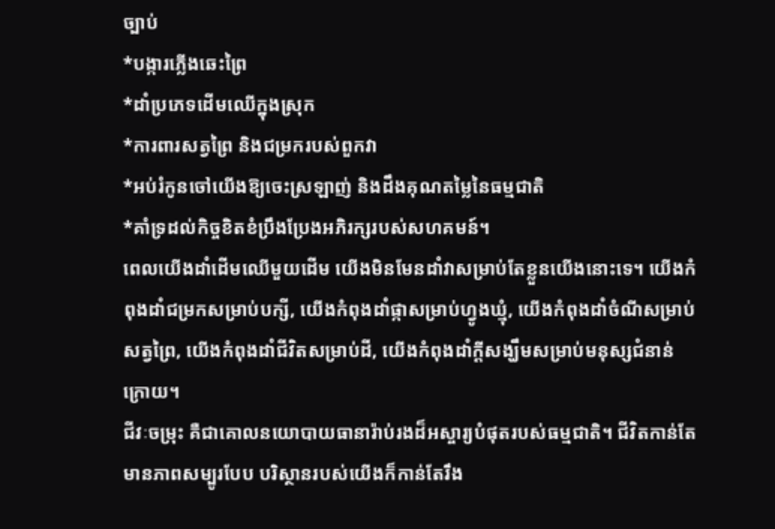ច្បាប់
*បង្ការភ្លើងឆេះព្រៃ
*ដាំប្រភេទដើមឈើក្នុងស្រុក
*ការពារសត្វព្រៃ និងជម្រករបស់ពួកវា
*អប់រំកូនចៅយើងឱ្យចេះស្រឡាញ់ និងដឹងគុណតម្លៃនៃធម្មជាតិ
*គាំទ្រដល់កិច្ចខិតខំប្រឹងប្រែងអភិរក្សរបស់សហគមន៍។
ពេលយើងដាំដើមឈើមួយដើម យើងមិនមែនដាំវាសម្រាប់តែខ្លួនយើងនោះទេ។ យើងកំពុងដាំជម្រកសម្រាប់បក្សី, យើងកំពុងដាំផ្កាសម្រាប់ហ្វូងឃ្មុំ, យើងកំពុងដាំចំណីសម្រាប់សត្វព្រៃ, យើងកំពុងដាំជីវិតសម្រាប់ដី, យើងកំពុងដាំក្តីសង្ឃឹមសម្រាប់មនុស្សជំនាន់ក្រោយ។
ជីវៈចម្រុះ គឺជាគោលនយោបាយធានារ៉ាប់រងដ៏អស្ចារ្យបំផុតរបស់ធម្មជាតិ។ ជីវិតកាន់តែមានភាពសម្បូរបែប បរិស្ថានរបស់យើងក៏កាន់តែរឹង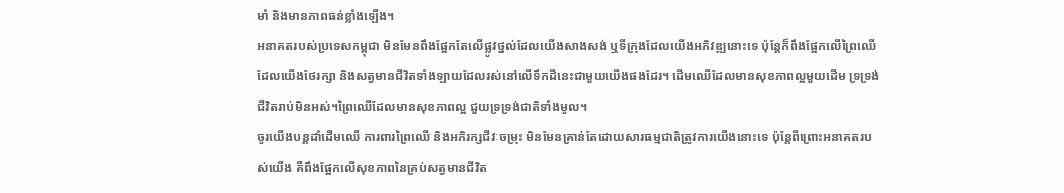មាំ និងមានភាពធន់ខ្លាំងឡើង។
អនាគតរបស់ប្រទេសកម្ពុជា មិនមែនពឹងផ្អែកតែលើផ្លូវថ្នល់ដែលយើងសាងសង់ ឬទីក្រុងដែលយើងអភិវឌ្ឍនោះទេ ប៉ុន្តែក៏ពឹងផ្អែកលើព្រៃឈើដែលយើងថែរក្សា និងសត្វមានជីវិតទាំងឡាយដែលរស់នៅលើទឹកដីនេះជាមួយយើងផងដែរ។ ដើមឈើដែលមានសុខភាពល្អមួយដើម ទ្រទ្រង់ជីវិតរាប់មិនអស់។ព្រៃឈើដែលមានសុខភាពល្អ ជួយទ្រទ្រង់ជាតិទាំងមូល។
ចូរយើងបន្តដាំដើមឈើ ការពារព្រៃឈើ និងអភិរក្សជីវៈចម្រុះ មិនមែនគ្រាន់តែដោយសារធម្មជាតិត្រូវការយើងនោះទេ ប៉ុន្តែពីព្រោះអនាគតរបស់យើង គឺពឹងផ្អែកលើសុខភាពនៃគ្រប់សត្វមានជីវិត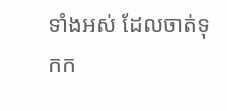ទាំងអស់ ដែលចាត់ទុកក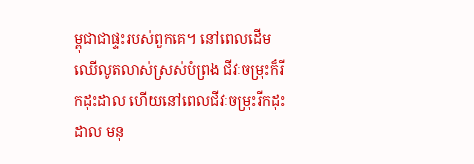ម្ពុជាជាផ្ទះរបស់ពួកគេ។ នៅពេលដើមឈើលូតលាស់ស្រស់បំព្រង ជីវៈចម្រុះក៏រីកដុះដាល ហើយនៅពេលជីវៈចម្រុះរីកដុះដាល មនុ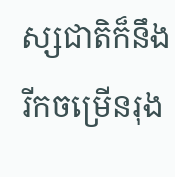ស្សជាតិក៏នឹងរីកចម្រើនរុង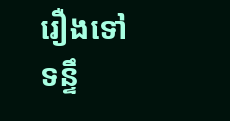រឿងទៅទន្ទឹ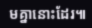មគ្នានោះដែរ៕